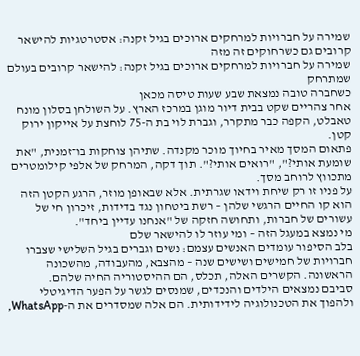שמירה על חברויות למרחקים ארוכים בגיל זקנה: אסטרטגיות להישאר קרובים גם כשרחוקים זה מזה
שמירה על חברויות למרחקים ארוכים בגיל זקנה: להישאר קרובים בעולם שמתרחק
כשחברה טובה נמצאת שבע שעות טיסה מכאן
אחר צהריים שקט בבית דיור מוגן במרכז הארץ. על השולחן בסלון מונח טאבלט, הקפה כבר מתקרר, וגברת לוי בת ה-75 לוחצת על אייקון ירוק קטן.
פתאום המסך מאיר בחיוך מוכר מקנדה. שתיהן צוחקות בו־זמנית, "את שומעת אותי?", "רואים אותי?". תוך דקה, המרחק של אלפי קילומטרים מתכווץ לרוחב מסך.
על פניו זו רק שיחת וידאו שגרתית. אלא שבאופן מוזר, הרגע הקטן הזה הוא קו החיים הרגשי שלהן – רשת ביטחון נגד בדידות, זיכרון חי של עשורים של חברות, ותחושה חזקה של "אנחנו עדיין ביחד".
מי נמצא במעגל הזה – ומי עוזר לו להישאר שלם
בלב הסיפור עומדים האנשים עצמם: נשים וגברים בגיל השלישי שצברו חברויות של חמישים ושישים שנה – מהצבא, מהעבודה, מהשכונה הראשונה. הקשרים האלה, תכלס, הם ההיסטוריה החיה שלהם.
סביבם נמצאים הילדים והנכדים, שמנסים לגשר על הפער הדיגיטלי ולהפוך את הטכנולוגיה לידידותית. הם אלה שמסדרים את ה-WhatsApp,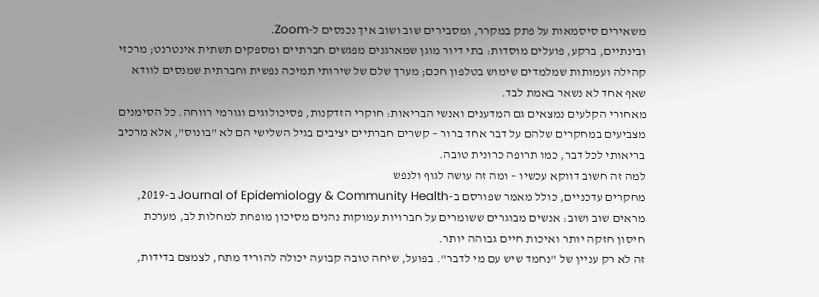משאירים סיסמאות על פתק במקרר, ומסבירים שוב ושוב איך נכנסים ל-Zoom.
ובינתיים, ברקע, פועלים מוסדות: בתי דיור מוגן שמארגנים מפגשים חברתיים ומספקים תשתית אינטרנט; מרכזי קהילה ועמותות שמלמדים שימוש בטלפון חכם; מערך שלם של שירותי תמיכה נפשית וחברתית שמנסים לוודא שאף אחד לא נשאר באמת לבד.
מאחורי הקלעים נמצאים גם המדענים ואנשי הבריאות: חוקרי הזדקנות, פסיכולוגים וגורמי רווחה. כל הסימנים מצביעים במחקרים שלהם על דבר אחד ברור – קשרים חברתיים יציבים בגיל השלישי הם לא "בונוס", אלא מרכיב בריאותי לכל דבר, כמו תרופה כרונית טובה.
למה זה חשוב דווקא עכשיו – ומה זה עושה לגוף ולנפש
מחקרים עדכניים, כולל מאמר שפורסם ב-Journal of Epidemiology & Community Health ב-2019, מראים שוב ושוב: אנשים מבוגרים ששומרים על חברויות עמוקות נהנים מסיכון מופחת למחלות לב, מערכת חיסון חזקה יותר ואיכות חיים גבוהה יותר.
זה לא רק עניין של "נחמד שיש עם מי לדבר". בפועל, שיחה טובה קבועה יכולה להוריד מתח, לצמצם בדידות,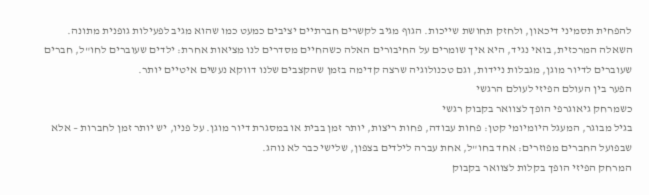להפחית תסמיני דיכאון, ולחזק תחושת שייכות. הגוף מגיב לקשרים חברתיים יציבים כמעט כמו שהוא מגיב לפעילות גופנית מתונה.
השאלה המרכזית, בואי נגיד, היא איך שומרים על החיבורים האלה כשהחיים מסדרים לנו מציאות אחרת: ילדים שעוברים לחו"ל, חברים שעוברים לדיור מוגן, מגבלות ניידות, וגם טכנולוגיה שרצה קדימה בזמן שהקצבים שלנו דווקא נעשים איטיים יותר.
הפער בין העולם הפיזי לעולם הרגשי
כשמרחק גיאוגרפי הופך לצוואר בקבוק רגשי
בגיל מבוגר, המעגל היומיומי קטן: פחות עבודה, פחות ריצות, יותר זמן בבית או במסגרת דיור מוגן. על פניו, יש יותר זמן לחברות – אלא שבפועל החברים מפוזרים: אחד בחו"ל, אחת עברה לילדים בצפון, שלישי כבר לא נוהג.
המרחק הפיזי הופך בקלות לצוואר בקבוק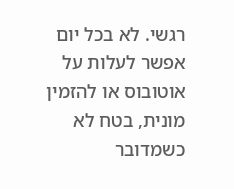רגשי. לא בכל יום אפשר לעלות על אוטובוס או להזמין מונית, בטח לא כשמדובר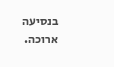בנסיעה ארוכה.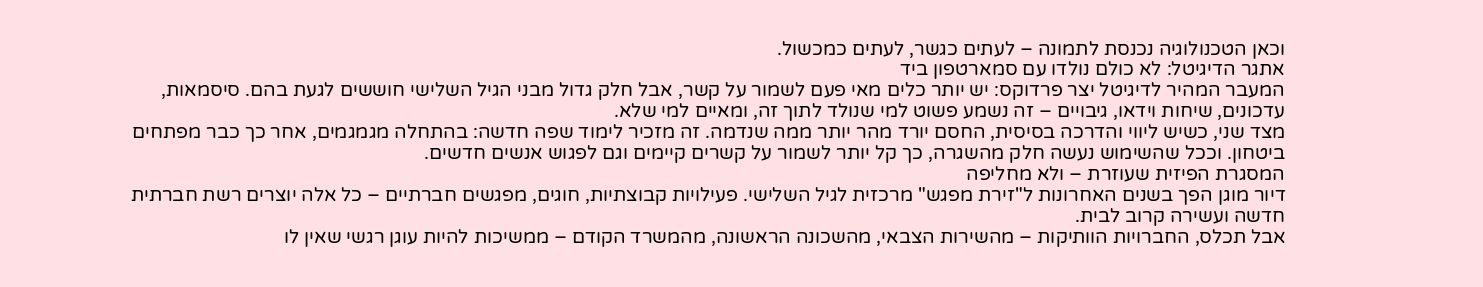וכאן הטכנולוגיה נכנסת לתמונה – לעתים כגשר, לעתים כמכשול.
אתגר הדיגיטל: לא כולם נולדו עם סמארטפון ביד
המעבר המהיר לדיגיטל יצר פרדוקס: יש יותר כלים מאי פעם לשמור על קשר, אבל חלק גדול מבני הגיל השלישי חוששים לגעת בהם. סיסמאות, עדכונים, שיחות וידאו, גיבויים – זה נשמע פשוט למי שנולד לתוך זה, ומאיים למי שלא.
מצד שני, כשיש ליווי והדרכה בסיסית, החסם יורד מהר יותר ממה שנדמה. זה מזכיר לימוד שפה חדשה: בהתחלה מגמגמים, אחר כך כבר מפתחים ביטחון. וככל שהשימוש נעשה חלק מהשגרה, כך קל יותר לשמור על קשרים קיימים וגם לפגוש אנשים חדשים.
המסגרת הפיזית שעוזרת – ולא מחליפה
דיור מוגן הפך בשנים האחרונות ל"זירת מפגש" מרכזית לגיל השלישי. פעילויות קבוצתיות, חוגים, מפגשים חברתיים – כל אלה יוצרים רשת חברתית חדשה ועשירה קרוב לבית.
אבל תכלס, החברויות הוותיקות – מהשירות הצבאי, מהשכונה הראשונה, מהמשרד הקודם – ממשיכות להיות עוגן רגשי שאין לו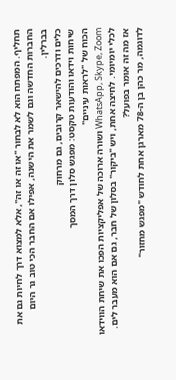תחליף. המפתח הוא לא לבחור "או זה או זה", אלא למצוא דרך לחיות גם את החברות החדשה וגם לשמר את הישנה, אפילו אם החבר הכי טוב גר היום בברלין.
כלים ודרכים להישאר קרובים, גם מרחוק
שיחות וידאו והודעות טקסט: מפגש סלון דרך המסך
הכוח של "לראות עיניים"
WhatsApp, Skype, Zoom ושורה ארוכה של אפליקציות הפכו את שיחת הווידאו לכלי יומיומי. לחיצה אחת, ויש "ביקור" בסלון של חבר, גם אם הוא מעבר לים. אז מה זה אומר בפועל?
לדוגמה, מר כהן בן ה-78 מארגן אחת לחודש "מפגש מחזור"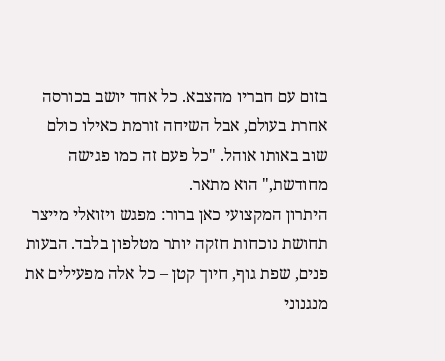בזום עם חבריו מהצבא. כל אחד יושב בכורסה אחרת בעולם, אבל השיחה זורמת כאילו כולם שוב באותו אוהל. "כל פעם זה כמו פגישה מחודשת," הוא מתאר.
היתרון המקצועי כאן ברור: מפגש ויזואלי מייצר תחושת נוכחות חזקה יותר מטלפון בלבד. הבעות פנים, שפת גוף, חיוך קטן – כל אלה מפעילים את מנגנוני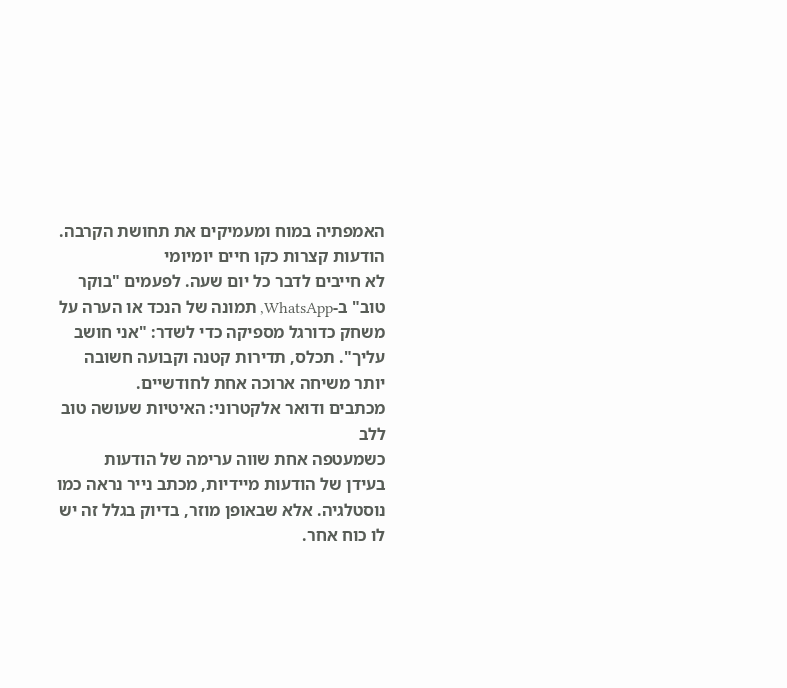האמפתיה במוח ומעמיקים את תחושת הקרבה.
הודעות קצרות כקו חיים יומיומי
לא חייבים לדבר כל יום שעה. לפעמים "בוקר טוב" ב-WhatsApp, תמונה של הנכד או הערה על משחק כדורגל מספיקה כדי לשדר: "אני חושב עליך". תכלס, תדירות קטנה וקבועה חשובה יותר משיחה ארוכה אחת לחודשיים.
מכתבים ודואר אלקטרוני: האיטיות שעושה טוב ללב
כשמעטפה אחת שווה ערימה של הודעות
בעידן של הודעות מיידיות, מכתב נייר נראה כמו נוסטלגיה. אלא שבאופן מוזר, בדיוק בגלל זה יש לו כוח אחר.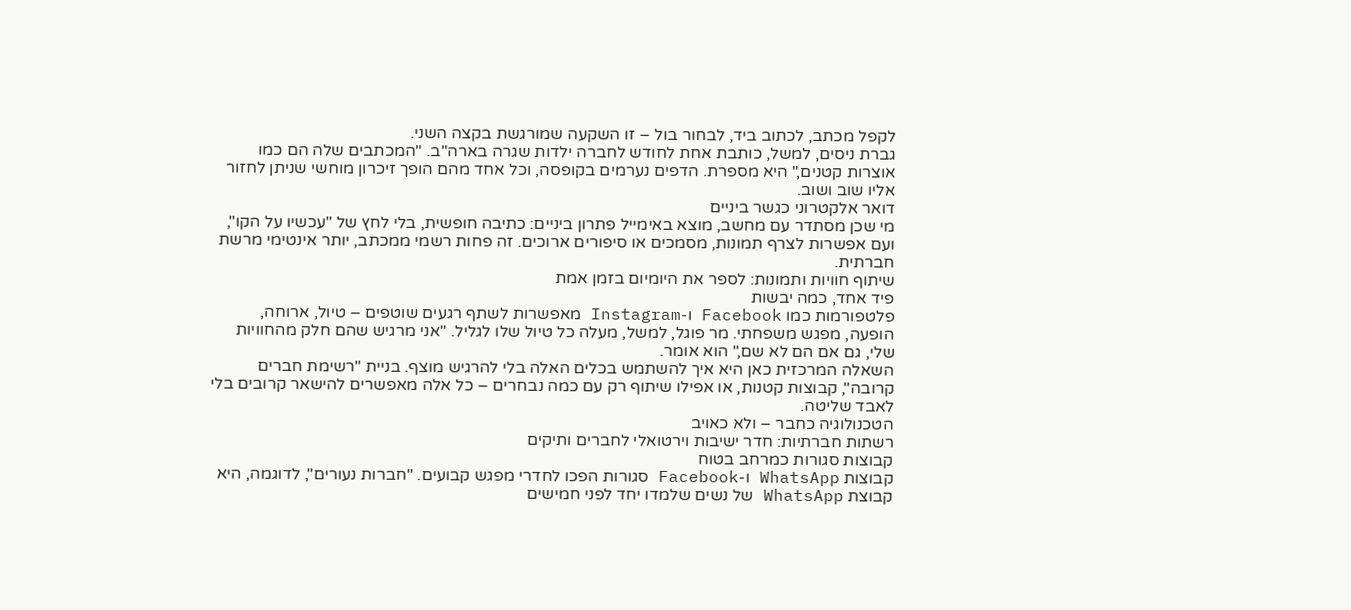לקפל מכתב, לכתוב ביד, לבחור בול – זו השקעה שמורגשת בקצה השני.
גברת ניסים, למשל, כותבת אחת לחודש לחברה ילדות שגרה בארה"ב. "המכתבים שלה הם כמו אוצרות קטנים," היא מספרת. הדפים נערמים בקופסה, וכל אחד מהם הופך זיכרון מוחשי שניתן לחזור אליו שוב ושוב.
דואר אלקטרוני כגשר ביניים
מי שכן מסתדר עם מחשב, מוצא באימייל פתרון ביניים: כתיבה חופשית, בלי לחץ של "עכשיו על הקו", ועם אפשרות לצרף תמונות, מסמכים או סיפורים ארוכים. זה פחות רשמי ממכתב, יותר אינטימי מרשת חברתית.
שיתוף חוויות ותמונות: לספר את היומיום בזמן אמת
פיד אחד, כמה יבשות
פלטפורמות כמו Facebook ו-Instagram מאפשרות לשתף רגעים שוטפים – טיול, ארוחה, הופעה, מפגש משפחתי. מר פוגל, למשל, מעלה כל טיול שלו לגליל. "אני מרגיש שהם חלק מהחוויות שלי, גם אם הם לא שם," הוא אומר.
השאלה המרכזית כאן היא איך להשתמש בכלים האלה בלי להרגיש מוצף. בניית "רשימת חברים קרובה", קבוצות קטנות, או אפילו שיתוף רק עם כמה נבחרים – כל אלה מאפשרים להישאר קרובים בלי לאבד שליטה.
הטכנולוגיה כחבר – ולא כאויב
רשתות חברתיות: חדר ישיבות וירטואלי לחברים ותיקים
קבוצות סגורות כמרחב בטוח
קבוצות WhatsApp ו-Facebook סגורות הפכו לחדרי מפגש קבועים. "חברות נעורים", לדוגמה, היא קבוצת WhatsApp של נשים שלמדו יחד לפני חמישים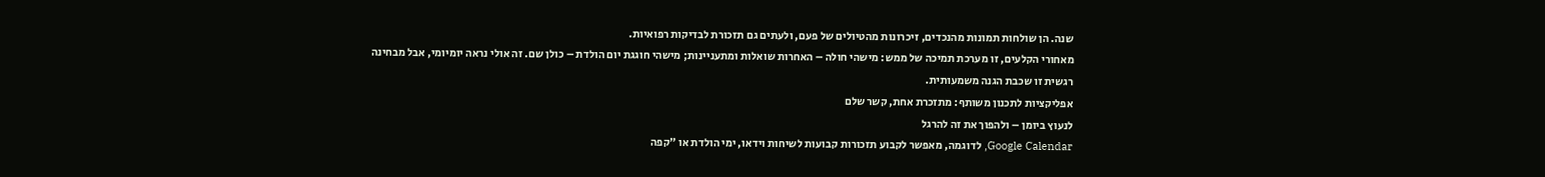שנה. הן שולחות תמונות מהנכדים, זיכרונות מהטיולים של פעם, ולעתים גם תזכורת לבדיקות רפואיות.
מאחורי הקלעים, זו מערכת תמיכה של ממש: מישהי חולה – האחרות שואלות ומתעניינות; מישהי חוגגת יום הולדת – כולן שם. זה אולי נראה יומיומי, אבל מבחינה רגשית זו שכבת הגנה משמעותית.
אפליקציות לתכנון משותף: מתזכרת אחת, קשר שלם
לנעוץ ביומן – ולהפוך את זה להרגל
Google Calendar, לדוגמה, מאפשר לקבוע תזכורות קבועות לשיחות וידאו, ימי הולדת או "קפה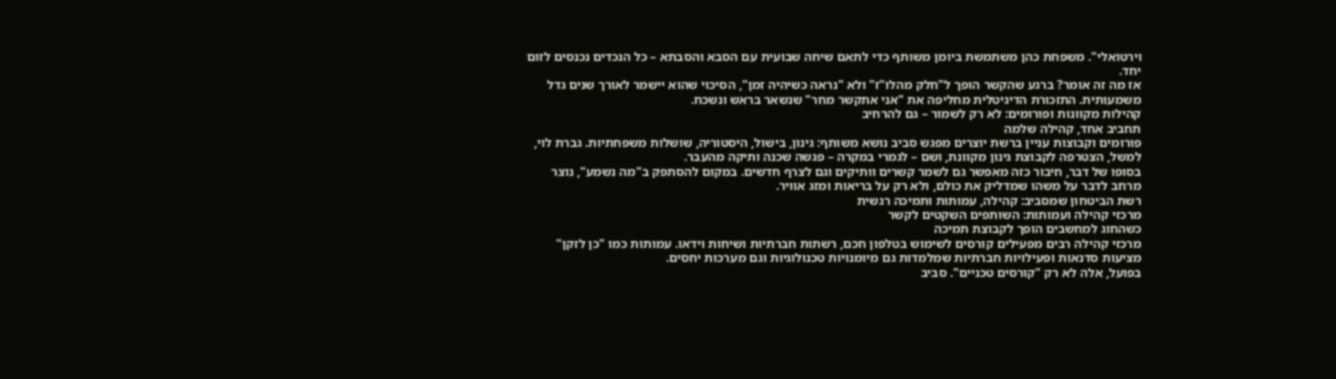וירטואלי". משפחת כהן משתמשת ביומן משותף כדי לתאם שיחה שבועית עם הסבא והסבתא – כל הנכדים נכנסים לזום יחד.
אז מה זה אומר? ברגע שהקשר הופך ל"חלק מהלו"ז" ולא "נראה כשיהיה זמן", הסיכוי שהוא יישמר לאורך שנים גדל משמעותית. התזכורת הדיגיטלית מחליפה את "אני אתקשר מחר" שנשאר בראש ונשכח.
קהילות מקוונות ופורומים: לא רק לשמור – גם להרחיב
תחביב אחד, קהילה שלמה
פורומים וקבוצות עניין ברשת יוצרים מפגש סביב נושא משותף: גינון, בישול, היסטוריה, שושלות משפחתיות. גברת לוי, למשל, הצטרפה לקבוצת גינון מקוונת, ושם – לגמרי במקרה – פגשה שכנה ותיקה מהעבר.
בסופו של דבר, חיבור כזה מאפשר גם לשמר קשרים וותיקים וגם לצרף חדשים. במקום להסתפק ב"מה נשמע", נוצר מרחב לדבר על משהו שמדליק את כולם, ולא רק על בריאות ומזג אוויר.
רשת הביטחון שמסביב: קהילה, עמותות ותמיכה רגשית
מרכזי קהילה ועמותות: השותפים השקטים לקשר
כשהחוג למחשבים הופך לקבוצת תמיכה
מרכזי קהילה רבים מפעילים קורסים לשימוש בטלפון חכם, רשתות חברתיות ושיחות וידאו. עמותות כמו "כן לזקן" מציעות סדנאות ופעילויות חברתיות שמלמדות גם מיומנויות טכנולוגיות וגם מערכות יחסים.
בפועל, אלה לא רק "קורסים טכניים". סביב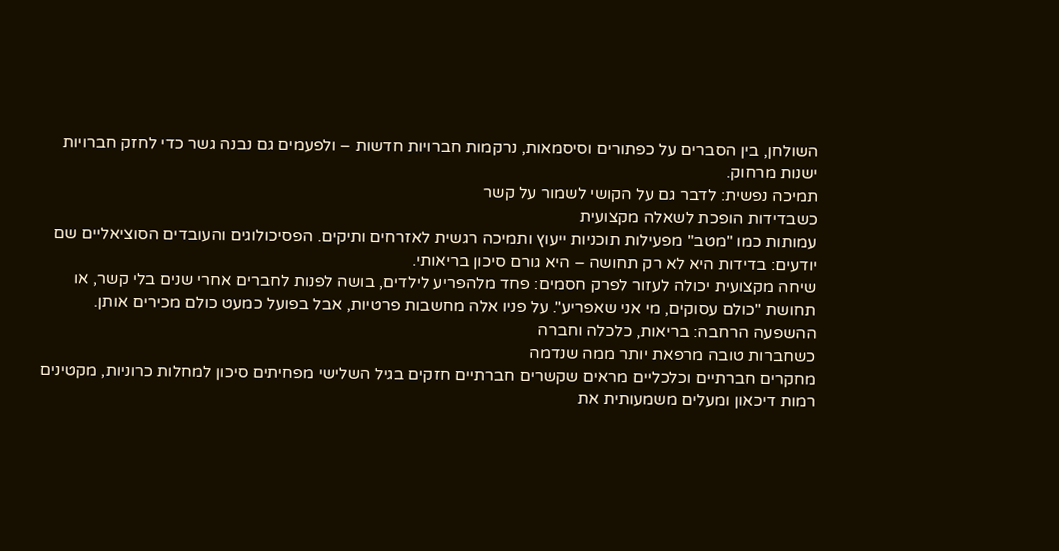השולחן, בין הסברים על כפתורים וסיסמאות, נרקמות חברויות חדשות – ולפעמים גם נבנה גשר כדי לחזק חברויות ישנות מרחוק.
תמיכה נפשית: לדבר גם על הקושי לשמור על קשר
כשבדידות הופכת לשאלה מקצועית
עמותות כמו "מטב" מפעילות תוכניות ייעוץ ותמיכה רגשית לאזרחים ותיקים. הפסיכולוגים והעובדים הסוציאליים שם יודעים: בדידות היא לא רק תחושה – היא גורם סיכון בריאותי.
שיחה מקצועית יכולה לעזור לפרק חסמים: פחד מלהפריע לילדים, בושה לפנות לחברים אחרי שנים בלי קשר, או תחושת "כולם עסוקים, מי אני שאפריע". על פניו אלה מחשבות פרטיות, אבל בפועל כמעט כולם מכירים אותן.
ההשפעה הרחבה: בריאות, כלכלה וחברה
כשחברות טובה מרפאת יותר ממה שנדמה
מחקרים חברתיים וכלכליים מראים שקשרים חברתיים חזקים בגיל השלישי מפחיתים סיכון למחלות כרוניות, מקטינים רמות דיכאון ומעלים משמעותית את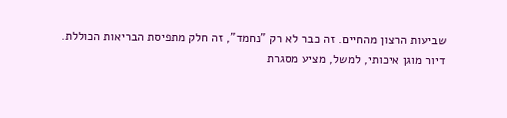שביעות הרצון מהחיים. זה כבר לא רק "נחמד", זה חלק מתפיסת הבריאות הכוללת.
דיור מוגן איכותי, למשל, מציע מסגרת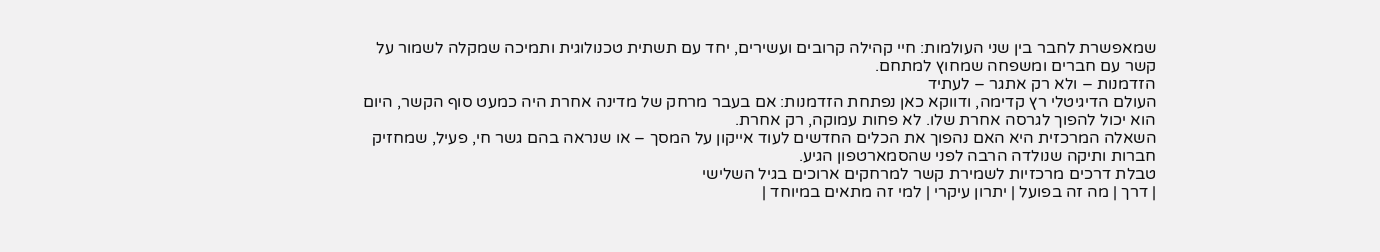שמאפשרת לחבר בין שני העולמות: חיי קהילה קרובים ועשירים, יחד עם תשתית טכנולוגית ותמיכה שמקלה לשמור על קשר עם חברים ומשפחה שמחוץ למתחם.
הזדמנות – ולא רק אתגר – לעתיד
העולם הדיגיטלי רץ קדימה, ודווקא כאן נפתחת הזדמנות: אם בעבר מרחק של מדינה אחרת היה כמעט סוף הקשר, היום הוא יכול להפוך לגרסה אחרת שלו. לא פחות עמוקה, רק אחרת.
השאלה המרכזית היא האם נהפוך את הכלים החדשים לעוד אייקון על המסך – או שנראה בהם גשר חי, פעיל, שמחזיק חברות ותיקה שנולדה הרבה לפני שהסמארטפון הגיע.
טבלת דרכים מרכזיות לשמירת קשר למרחקים ארוכים בגיל השלישי
| דרך | מה זה בפועל | יתרון עיקרי | למי זה מתאים במיוחד |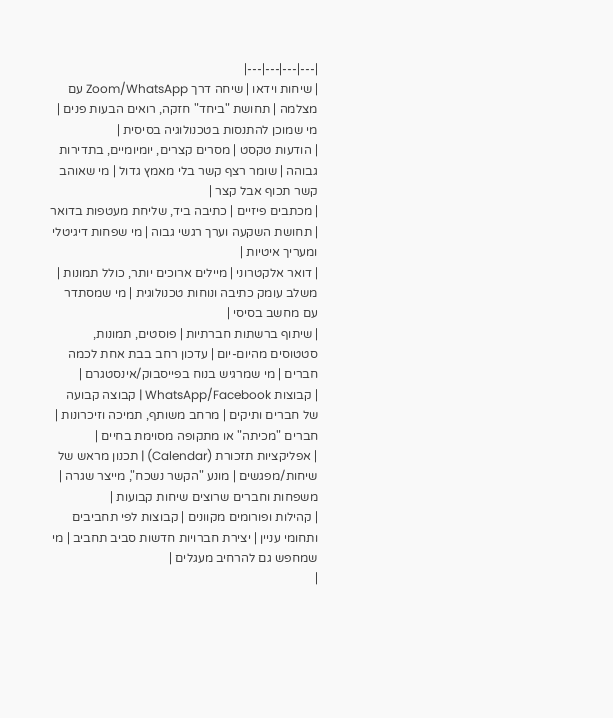|---|---|---|---|
| שיחות וידאו | שיחה דרך Zoom/WhatsApp עם מצלמה | תחושת "ביחד" חזקה, רואים הבעות פנים | מי שמוכן להתנסות בטכנולוגיה בסיסית |
| הודעות טקסט | מסרים קצרים, יומיומיים, בתדירות גבוהה | שומר רצף קשר בלי מאמץ גדול | מי שאוהב קשר תכוף אבל קצר |
| מכתבים פיזיים | כתיבה ביד, שליחת מעטפות בדואר | תחושת השקעה וערך רגשי גבוה | מי שפחות דיגיטלי ומעריך איטיות |
| דואר אלקטרוני | מיילים ארוכים יותר, כולל תמונות | משלב עומק כתיבה ונוחות טכנולוגית | מי שמסתדר עם מחשב בסיסי |
| שיתוף ברשתות חברתיות | פוסטים, תמונות, סטטוסים מהיום-יום | עדכון רחב בבת אחת לכמה חברים | מי שמרגיש בנוח בפייסבוק/אינסטגרם |
| קבוצות WhatsApp/Facebook | קבוצה קבועה של חברים ותיקים | מרחב משותף, תמיכה וזיכרונות | חברים "מכיתה" או מתקופה מסוימת בחיים |
| אפליקציות תזכורת (Calendar) | תכנון מראש של שיחות/מפגשים | מונע "הקשר נשכח", מייצר שגרה | משפחות וחברים שרוצים שיחות קבועות |
| קהילות ופורומים מקוונים | קבוצות לפי תחביבים ותחומי עניין | יצירת חברויות חדשות סביב תחביב | מי שמחפש גם להרחיב מעגלים |
|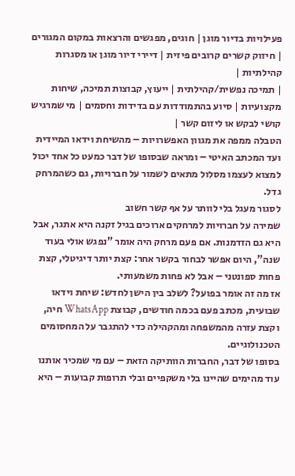פעילויות בדיור מוגן | חוגים, מפגשים והרצאות במקום המגורים | חיזוק קשרים קרובים פיזית | דיירי דיור מוגן או מסגרות קהילתיות |
| תמיכה נפשית/קהילתית | ייעוץ, קבוצות תמיכה, שיחות מקצועיות | סיוע בהתמודדות עם בדידות וחסמים | מי שמרגיש קושי לבקש או ליזום קשר |
הטבלה ממפה את מגוון האפשרויות – מהשיחת וידאו המיידית ועד המכתב האיטי – ומראה שבסופו של דבר כמעט כל אחד יכול למצוא לעצמו מסלול מתאים לשמור על חברויות, גם כשהמרחק גדל.
לסגור מעגל בלי לוותר על אף קשר חשוב
שמירה על חברויות למרחקים ארוכים בגיל זקנה היא אתגר, אבל היא גם הזדמנות. אם פעם מרחק היה אומר "נפגש אולי בעוד שנה", היום אפשר לבחור בקשר אחר: קצת יותר דיגיטלי, קצת פחות ספונטני – אבל לא פחות משמעותי.
אז מה זה אומר בפועל? לשלב בין הישן לחדש: שיחת וידאו שבועית, מכתב פעם בכמה חודשים, קבוצת WhatsApp חיה, וקצת עזרה מהמשפחה ומהקהילה כדי להתגבר על המחסומים הטכנולוגיים.
בסופו של דבר, החברות הוותיקה הזאת – עם מי שמכיר אותנו עוד מהימים שהיינו בלי משקפיים ובלי תרופות קבועות – היא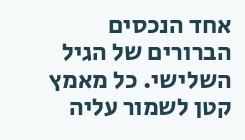אחד הנכסים הברורים של הגיל השלישי. כל מאמץ קטן לשמור עליה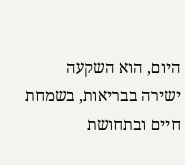היום, הוא השקעה ישירה בבריאות, בשמחת חיים ובתחושת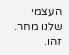העצמי שלנו מחר. זהו.